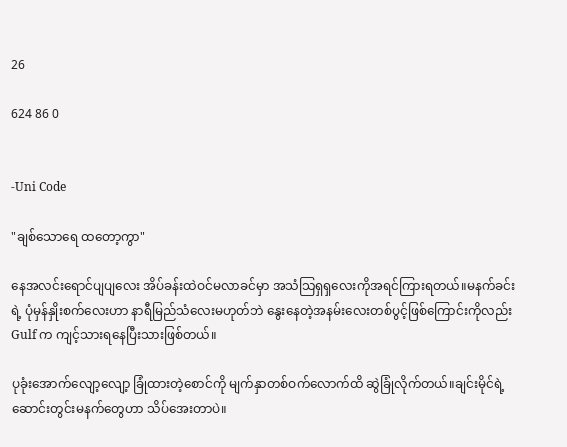26

624 86 0


-Uni Code

"ချစ်သောရေ ထတော့ကွာ"

နေအလင်းရောင်ပျပျလေး အိပ်ခန်းထဲဝင်မလာခင်မှာ အသံသြရှရှလေးကိုအရင်ကြားရတယ်။မနက်ခင်းရဲ့ ပုံမှန်နှိုးစက်လေးဟာ နာရီမြည်သံလေးမဟုတ်ဘဲ နွေးနေတဲ့အနမ်းလေးတစ်ပွင့်ဖြစ်ကြောင်းကိုလည်း Gulf က ကျင့်သားရနေပြီးသားဖြစ်တယ်။

ပုခုံးအောက်လျော့လျော့ ခြုံထားတဲ့စောင်ကို မျက်နှာတစ်ဝက်လောက်ထိ ဆွဲခြုံလိုက်တယ်။ချင်းမိုင်ရဲ့ ဆောင်းတွင်းမနက်တွေဟာ သိပ်အေးတာပဲ။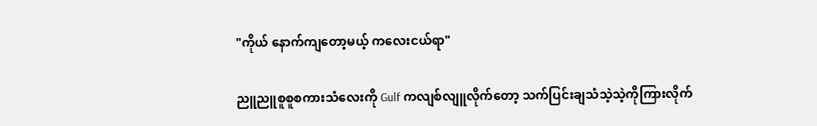"ကိုယ် နောက်ကျတော့မယ့် ကလေးငယ်ရာ"

ညူညူစူစူစကားသံလေးကို Gulf ကလျစ်လျူလိုက်တော့ သက်ပြင်းချသံသဲ့သဲ့ကိုကြားလိုက်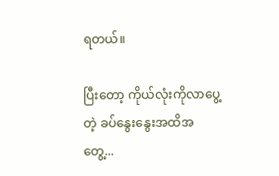ရတယ်။

ပြီးတော့ ကိုယ်လုံးကိုလာပွေ့တဲ့ ခပ်နွေးနွေးအထိအတွေ့...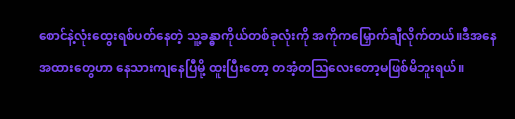စောင်နဲ့လုံးထွေးရစ်ပတ်နေတဲ့ သူ့ခန္ဓာကိုယ်တစ်ခုလုံးကို အကိုကမြှောက်ချီလိုက်တယ်။ဒီအနေအထားတွေဟာ နေသားကျနေပြီမို့ ထူးပြီးတော့ တအံ့တသြလေးတော့မဖြစ်မိဘူးရယ်။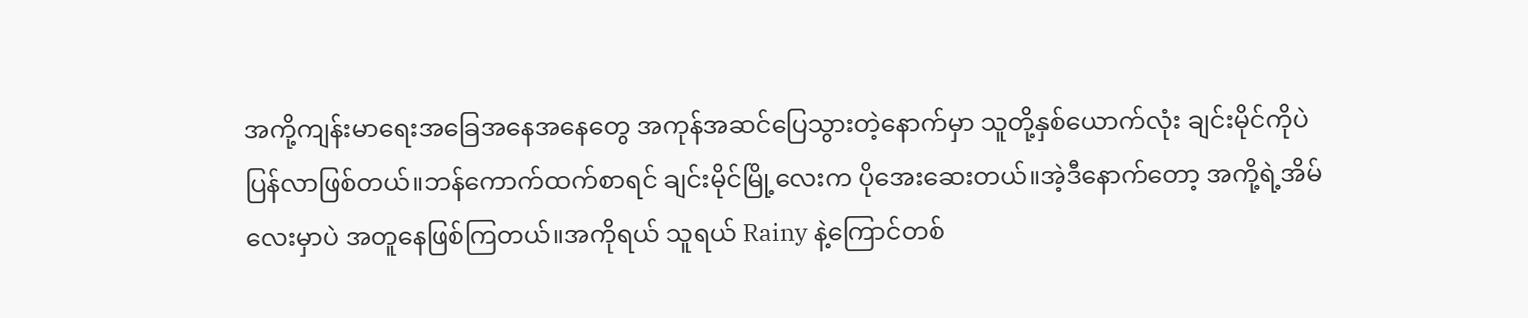အကို့ကျန်းမာရေးအခြေအနေအနေတွေ အကုန်အဆင်ပြေသွားတဲ့နောက်မှာ သူတို့နှစ်ယောက်လုံး ချင်းမိုင်ကိုပဲပြန်လာဖြစ်တယ်။ဘန်ကောက်ထက်စာရင် ချင်းမိုင်မြို့လေးက ပိုအေးဆေးတယ်။အဲ့ဒီနောက်တော့ အကို့ရဲ့အိမ်လေးမှာပဲ အတူနေဖြစ်ကြတယ်။အကိုရယ် သူရယ် Rainy နဲ့ကြောင်တစ်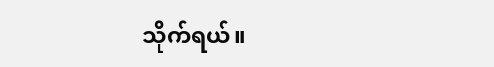သိုက်ရယ်။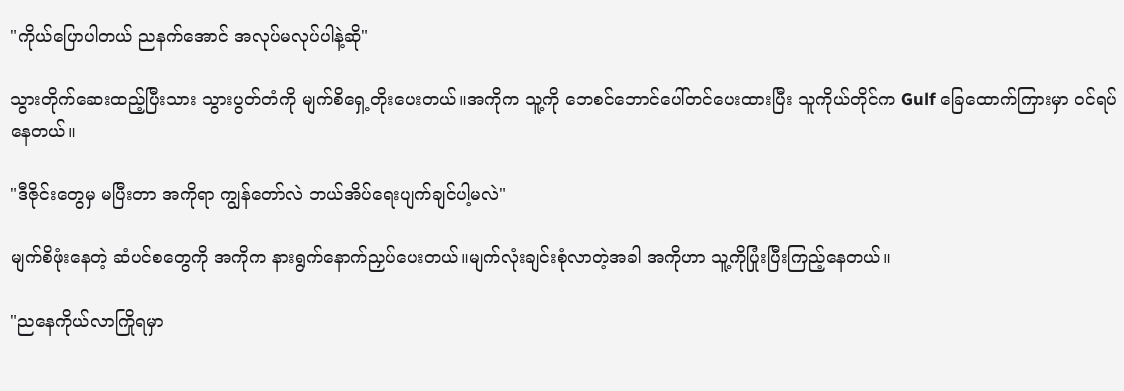"ကိုယ်ပြောပါတယ် ညနက်အောင် အလုပ်မလုပ်ပါနဲ့ဆို"

သွားတိုက်ဆေးထည့်ပြီးသား သွားပွတ်တံကို မျက်စိရှေ့တိုးပေးတယ်။အကိုက သူ့ကို ဘေစင်ဘောင်ပေါ်တင်ပေးထားပြီး သူကိုယ်တိုင်က Gulf ခြေထောက်ကြားမှာ ဝင်ရပ်နေတယ်။

"ဒီဇိုင်းတွေမှ မပြီးတာ အကိုရာ ကျွန်တော်လဲ ဘယ်အိပ်ရေးပျက်ချင်ပါ့မလဲ"

မျက်စိဖုံးနေတဲ့ ဆံပင်စတွေကို အကိုက နားရွက်နောက်ညှပ်ပေးတယ်။မျက်လုံးချင်းစုံလာတဲ့အခါ အကိုဟာ သူ့ကိုပြုံးပြီးကြည့်နေတယ်။

"ညနေကိုယ်လာကြိုရမှာ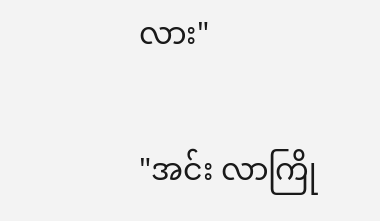လား"

"အင်း လာကြို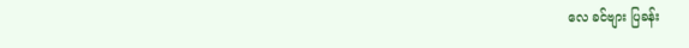လေ ခင်ဗျား ပြခန်း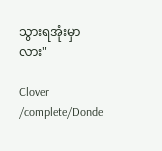သွားရအုံးမှာလား"

Clover /complete/Donde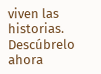viven las historias. Descúbrelo ahora